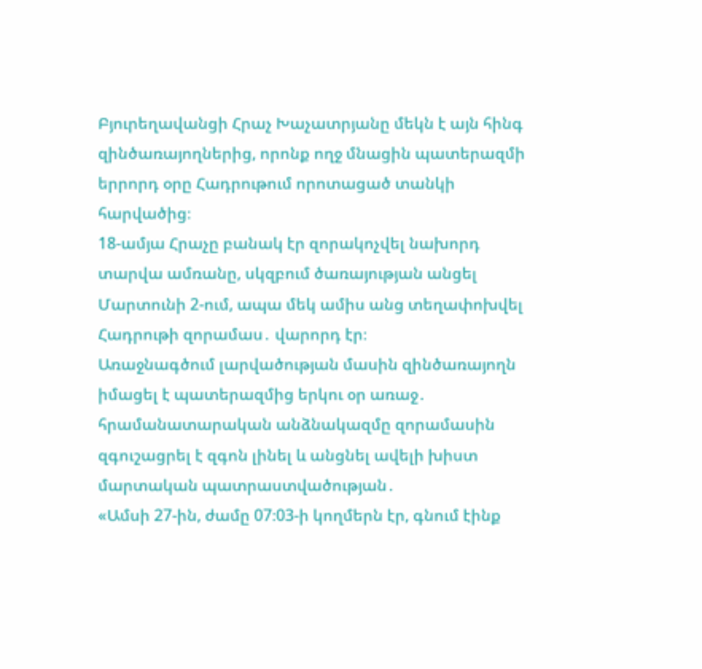Բյուրեղավանցի Հրաչ Խաչատրյանը մեկն է այն հինգ զինծառայողներից, որոնք ողջ մնացին պատերազմի երրորդ օրը Հադրութում որոտացած տանկի հարվածից։
18-ամյա Հրաչը բանակ էր զորակոչվել նախորդ տարվա ամռանը, սկզբում ծառայության անցել Մարտունի 2-ում, ապա մեկ ամիս անց տեղափոխվել Հադրութի զորամաս․ վարորդ էր։
Առաջնագծում լարվածության մասին զինծառայողն իմացել է պատերազմից երկու օր առաջ․ հրամանատարական անձնակազմը զորամասին զգուշացրել է զգոն լինել և անցնել ավելի խիստ մարտական պատրաստվածության․
«Ամսի 27-ին, ժամը 07։03-ի կողմերն էր, գնում էինք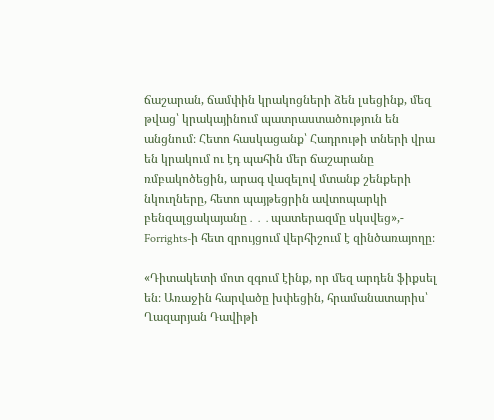ճաշարան, ճամփին կրակոցների ձեն լսեցինք, մեզ թվաց՝ կրակայինում պատրաստածություն են անցնում։ Հետո հասկացանք՝ Հադրութի տների վրա են կրակում ու էդ պահին մեր ճաշարանը ռմբակոծեցին, արագ վազելով մտանք շենքերի նկուղները, հետո պայթեցրին ավտոպարկի բենզալցակայանը․․․պատերազմը սկսվեց»,- Forrights-ի հետ զրույցում վերհիշում է զինծառայողը։

«Դիտակետի մոտ զգում էինք, որ մեզ արդեն ֆիքսել են։ Առաջին հարվածը խփեցին, հրամանատարիս՝ Ղազարյան Դավիթի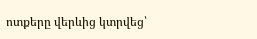ոտքերը վերևից կտրվեց՝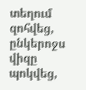տեղում զոհվեց, ընկերոջս վիզը պոկվեց,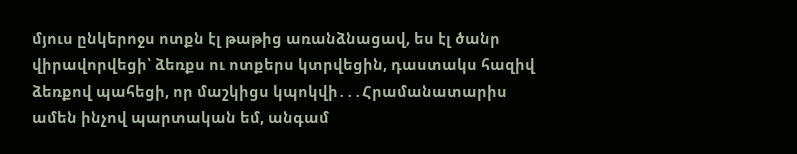մյուս ընկերոջս ոտքն էլ թաթից առանձնացավ, ես էլ ծանր վիրավորվեցի՝ ձեռքս ու ոտքերս կտրվեցին, դաստակս հազիվ ձեռքով պահեցի, որ մաշկիցս կպոկվի․․․Հրամանատարիս ամեն ինչով պարտական եմ, անգամ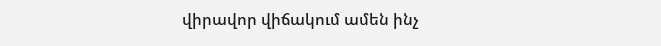վիրավոր վիճակում ամեն ինչ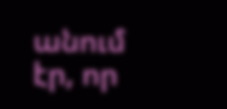անում էր, որ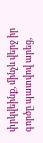փրկվեինք, մինչև վերջ իր գործը պատվով արեց,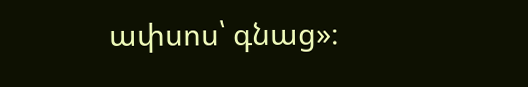ափսոս՝ գնաց»։